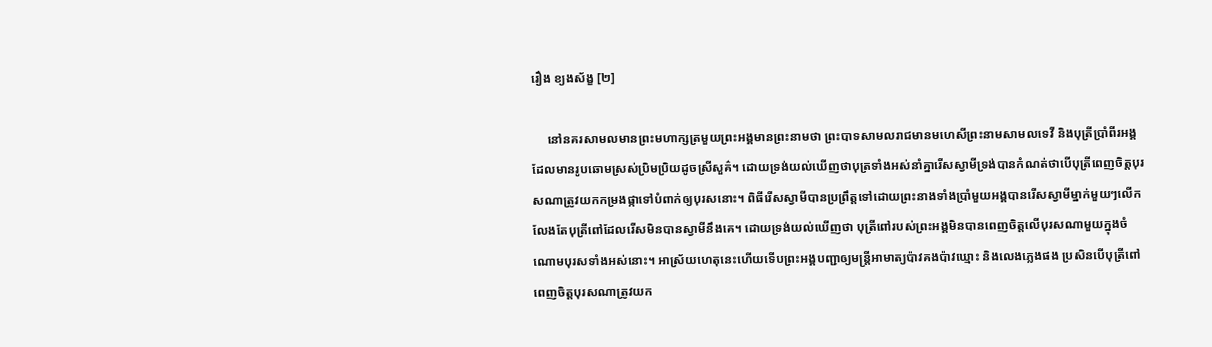រឿង ខ្យងស័ង្ខ [២]

     នៅនគរសាមលមានព្រះមហាក្សត្រមួយព្រះអង្គមានព្រះនាមថា ព្រះបាទសាមលរាជមានមហេសីព្រះនាមសាមលទេវី និងបុត្រីប្រាំពីរអង្គ ដែលមានរូបឆោមស្រស់ប្រិមប្រិយដូចស្រីសួគ៌។ ដោយទ្រង់យល់ឃើញថាបុត្រទាំងអស់នាំគ្នារើសស្វាមីទ្រង់បានកំណត់ថាបើបុត្រីពេញចិត្តបុរសណាត្រូវយកកម្រងផ្កាទៅបំពាក់ឲ្យបុរសនោះ។ ពិធីរើសស្វាមីបានប្រព្រឹត្តទៅដោយព្រះនាងទាំងប្រាំមួយអង្គបានរើសស្វាមីម្នាក់មួយៗលើកលែងតែបុត្រីពៅដែលរើសមិនបានស្វាមីនឹងគេ។ ដោយទ្រង់យល់ឃើញថា បុត្រីពៅរបស់ព្រះអង្គមិនបានពេញចិត្តលើបុរសណាមួយក្នុងចំណោមបុរសទាំងអស់នោះ។ អាស្រ័យហេតុនេះហើយទើបព្រះអង្គបញ្ជាឲ្យមន្ត្រីអាមាត្យប៉ាវគងប៉ាវឃ្មោះ និងលេងភ្លេងផង ប្រសិនបើបុត្រីពៅពេញចិត្តបុរសណាត្រូវយក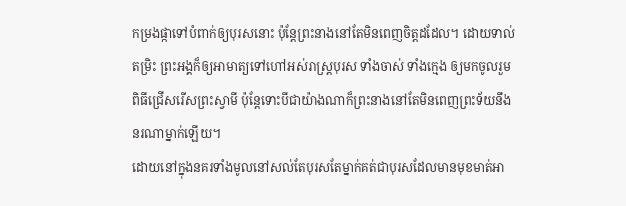កម្រងផ្កាទៅបំពាក់ឲ្យបុរសនោះ ប៉ុន្តែព្រះនាងនៅតែមិនពេញចិត្តដដែល។ ដោយទាល់តម្រិះ ព្រះអង្គក៏ឲ្យអាមាត្យទៅហៅអស់រាស្ត្របុរស ទាំងចាស់ ទាំងក្មេង ឲ្យមកចូលរួមពិធីជ្រើសរើសព្រះស្វាមី ប៉ុន្តែទោះបីជាយ៉ាងណាក៏ព្រះនាងនៅតែមិនពេញព្រះទ័យនឹងនរណាម្នាក់ឡើយ។
ដោយនៅក្នុងនគរទាំងមូលនៅសល់តែបុរសតែម្នាក់គត់ជាបុរសដែលមានមុខមាត់អា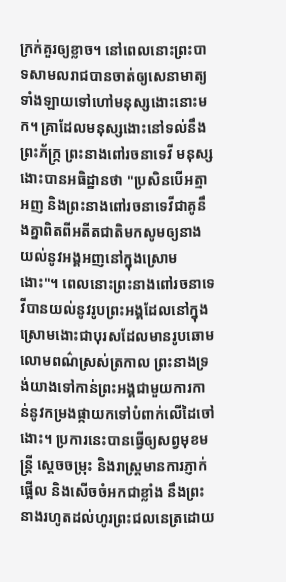ក្រក់គួរឲ្យខ្លាច។ នៅពេលនោះព្រះបាទសាមលរាជបានចាត់ឲ្យសេនាមាត្យទាំងឡាយទៅហៅមនុស្សងោះនោះមក។ គ្រាដែលមនុស្សងោះនៅទល់នឹងព្រះភ័ក្រ្ក ព្រះនាងពៅរចនាទេវី មនុស្សងោះបានអធិដ្ឋានថា "ប្រសិនបើអត្មាអញ និងព្រះនាងពៅរចនាទេវីជាគូនឹងគ្នាពិតពីអតីតជាតិមកសូមឲ្យនាងយល់នូវអង្គអញនៅក្នុងស្រោមងោះ"។ ពេលនោះព្រះនាងពៅរចនាទេវីបានយល់នូវរូបព្រះអង្គដែលនៅក្នុងស្រោមងោះជាបុរសដែលមានរូបឆោមលោមពណ៌ស្រស់ត្រកាល ព្រះនាងទ្រង់យាងទៅកាន់ព្រះអង្គជាមួយការកាន់នូវកម្រងផ្កាយកទៅបំពាក់លើដៃចៅងោះ។ ប្រការនេះបានធ្វើឲ្យសព្វមុខមន្ត្រី ស្តេចចម្រុះ និងរាស្ត្រមានការភ្ញាក់ផ្អើល និងសើចចំអកជាខ្លាំង នឹងព្រះនាងរហូតដល់ហូរព្រះជលនេត្រដោយ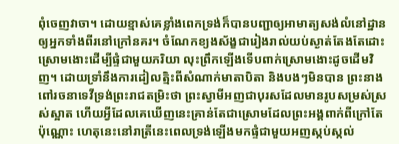ពុំចេញវាចា។ ដោយខ្មាស់គេខ្លាំងពេកទ្រង់ក៏បានបញ្ជាឲ្យអាមាត្យសង់លំនៅដ្ឋានឲ្យអ្នកទាំងពីរនៅក្រៅនគរ។ ចំណែកខ្យងស័ង្ខជារៀងរាល់យប់ស្ងាត់តែងតែដោះស្រោមងោះដើម្បីផ្ទំជាមួយភរិយា លុះព្រឹកឡើងទើបពាក់ស្រោមងោះដូចដើមវិញ។ ដោយទ្រាំនឹងការដៀលត្មិះពីសំណាក់មាតាបិតា និងបងៗមិនបាន ព្រះនាងពៅរចនាទេវីទ្រង់ព្រះរាជតម្រិះថា ព្រះស្វាមីអញជាបុរសដែលមានរូបសម្រស់ស្រស់ស្អាត ហើយអ្វីដែលគេឃើញនេះគ្រាន់តែជាស្រោមដែលព្រះអង្គពាក់ពីក្រៅតែប៉ុណ្ណោះ ហេតុនេះនៅរាត្រីនេះពេលទ្រង់ឡើងមកផ្ទំជាមួយអញស្កប់ស្កល់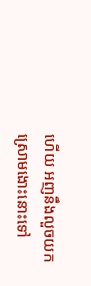ហើយ អញនឹងលួចយកស្រោមងោះនោះទៅ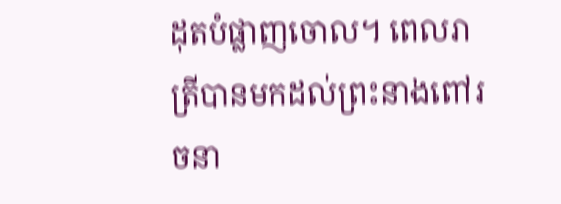ដុតបំផ្លាញចោល។ ពេលរាត្រីបានមកដល់ព្រះនាងពៅរចនា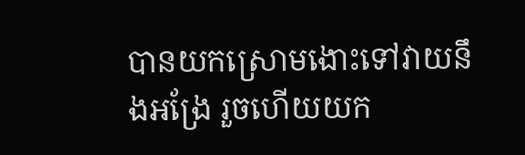បានយកស្រោមងោះទៅវាយនឹងអង្រែ រួចហើយយក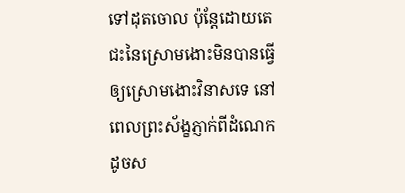ទៅដុតចោល ប៉ុន្តែដោយតេជះនៃស្រោមងោះមិនបានធ្វើឲ្យស្រោមងោះវិនាសទេ នៅពេលព្រះស័ង្ខភ្ញាក់ពីដំណេកដូចស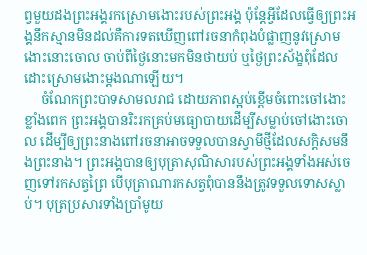ព្វមួយដងព្រះអង្គរកស្រោមងោះរបស់ព្រះអង្គ ប៉ុន្តែអ្វីដែលធ្វើឲ្យព្រះអង្គនឹកស្មានមិនដល់គឺការទតឃើញពៅរចនាកំពុងបំផ្លាញនូវស្រោមងោះនោះចោល ចាប់ពីថ្ងៃនោះមកមិនថាយប់ ឬថ្ងៃព្រះស័ង្ខពុំដែលដោះស្រោមងោះម្តងណាឡើយ។
     ចំណែកព្រះបាទសាមលរាជ ដោយភាពស្អប់ខ្ពើមចំពោះចៅងោះខ្លាំងពេក ព្រះអង្គបានរិះរកគ្រប់មធ្យោបាយដើម្បីសម្លាប់ចៅងោះចោល ដើម្បីឲ្យព្រះនាងពៅរចនាអាចទទួលបានស្វាមីថ្មីដែលសក្តិសមនឹងព្រះនាង។ ព្រះអង្គបានឲ្យបុត្រាសុណិសារបស់ព្រះអង្គទាំងអស់ចេញទៅរកសត្វព្រៃ បើបុត្រាណារកសត្វពុំបាននឹងត្រូវទទួលទោសស្លាប់។ បុត្រប្រសារទាំងប្រាំមូយ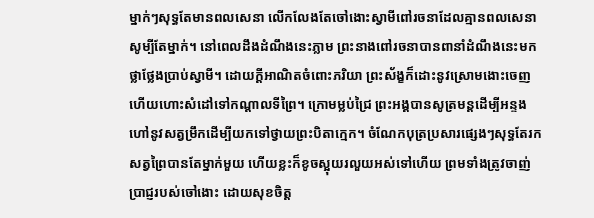ម្នាក់ៗសុទ្ធតែមានពលសេនា លើកលែងតែចៅងោះស្វាមីពៅរចនាដែលគ្មានពលសេនាសូម្បីតែម្នាក់។ នៅពេលដឹងដំណឹងនេះភ្លាម ព្រះនាងពៅរចនាបានពានាំដំណឹងនេះមកថ្លាថ្លែងប្រាប់ស្វាមី។ ដោយក្តីអាណិតចំពោះភរិយា ព្រះស័ង្ខក៏ដោះនូវស្រោមងោះចេញ ហើយហោះសំដៅទៅកណ្តាលទីព្រៃ។ ក្រោមម្លប់ជ្រៃ ព្រះអង្គបានសូត្រមន្តដើម្បីអន្ទងហៅនូវសត្វម្រឹកដើម្បីយកទៅថ្វាយព្រះបិតាក្មេក។ ចំណែកបុត្រប្រសារផ្សេងៗសុទ្ធតែរកសត្វព្រៃបានតែម្នាក់មួយ ហើយខ្លះក៏ខូចស្អុយរលួយអស់ទៅហើយ ព្រមទាំងត្រូវចាញ់ប្រាជ្ញរបស់ចៅងោះ ដោយសុខចិត្ត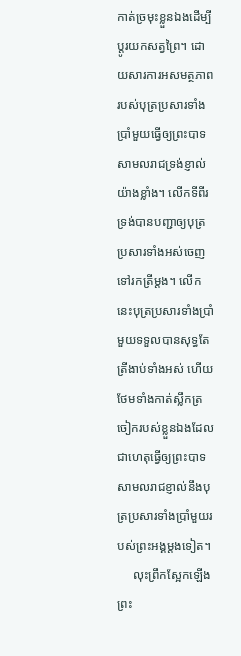កាត់ច្រមុះខ្លួនឯងដើម្បីប្តូរយកសត្វព្រៃ។ ដោយសារការអសមត្ថភាពរបស់បុត្រប្រសារទាំងប្រាំមួយធ្វើឲ្យព្រះបាទសាមលរាជទ្រង់ខ្ញាល់យ៉ាងខ្លាំង។ លើកទីពីរ ទ្រង់បានបញ្ជាឲ្យបុត្រប្រសារទាំងអស់ចេញទៅរកត្រីម្តង។ លើកនេះបុត្រប្រសារទាំងប្រាំមួយទទួលបានសុទ្ធតែត្រីងាប់ទាំងអស់ ហើយថែមទាំងកាត់ស្លឹកត្រចៀករបស់ខ្លួនឯងដែលជាហេតុធ្វើឲ្យព្រះបាទសាមលរាជខ្ញាល់នឹងបុត្រប្រសារទាំងប្រាំមួយរបស់ព្រះអង្គម្តងទៀត។
     លុះព្រឹកស្អែកឡើង ព្រះ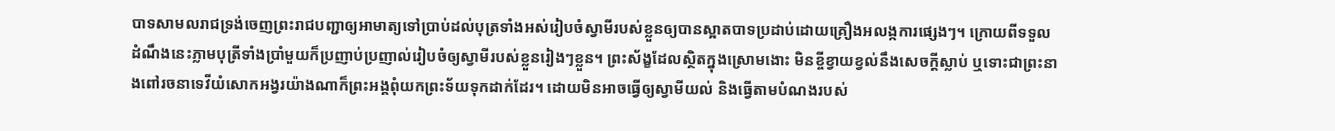បាទសាមលរាជទ្រង់ចេញព្រះរាជបញ្ជាឲ្យអាមាត្យទៅប្រាប់ដល់បុត្រទាំងអស់រៀបចំស្វាមីរបស់ខ្លួនឲ្យបានស្អាតបាទប្រដាប់ដោយគ្រឿងអលង្កការផ្សេងៗ។ ក្រោយពីទទួលដំណឹងនេះភ្លាមបុត្រីទាំងប្រាំមួយក៏ប្រញាប់ប្រញាល់រៀបចំឲ្យស្វាមីរបស់ខ្លួនរៀងៗខ្លួន។ ព្រះស័ង្ខដែលស្ថិតក្នុងស្រោមងោះ មិនខ្ចីខ្វាយខ្វល់នឹងសេចក្តីស្លាប់ ឬទោះជាព្រះនាងពៅរចនាទេវីយំសោកអង្វរយ៉ាងណាក៏ព្រះអង្គពុំយកព្រះទ័យទុកដាក់ដែរ។ ដោយមិនអាចធ្វើឲ្យស្វាមីយល់ និងធ្វើតាមបំណងរបស់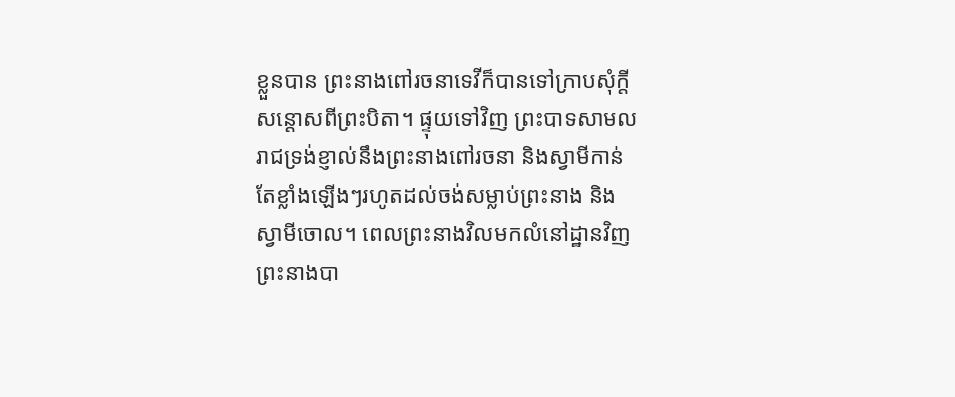ខ្លួនបាន ព្រះនាងពៅរចនាទេវីក៏បានទៅក្រាបសុំក្តីសន្តោសពីព្រះបិតា។ ផ្ទុយទៅវិញ ព្រះបាទសាមលរាជទ្រង់ខ្ញាល់នឹងព្រះនាងពៅរចនា និងស្វាមីកាន់តែខ្លាំងឡើងៗរហូតដល់ចង់សម្លាប់ព្រះនាង និងស្វាមីចោល។ ពេលព្រះនាងវិលមកលំនៅដ្ឋានវិញ ព្រះនាងបា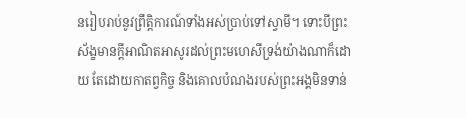នរៀបរាប់នូវព្រឹត្តិការណ៍ទាំងអស់ប្រាប់ទៅស្វាមី។ ទោះបីព្រះស័ង្ខមានក្តីអាណិតអាសូរដល់ព្រះមហេសីទ្រង់យ៉ាងណាក៏ដោយ តែដោយកាតព្វកិច្ច និងគោលបំណងរបស់ព្រះអង្គមិនទាន់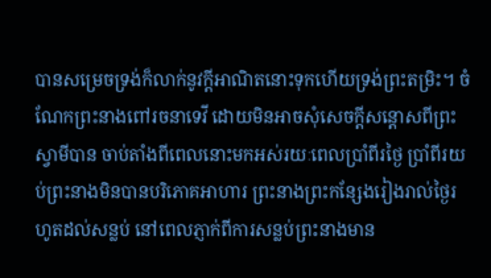បានសម្រេចទ្រង់ក៏លាក់នូវក្តីអាណិតនោះទុកហើយទ្រង់ព្រះតម្រិះ។ ចំណែកព្រះនាងពៅរចនាទេវី ដោយមិនអាចសុំសេចក្តីសន្តោសពីព្រះស្វាមីបាន ចាប់តាំងពីពេលនោះមកអស់រយៈពេលប្រាំពីរថ្ងៃ ប្រាំពីរយប់ព្រះនាងមិនបានបរិភោគអាហារ ព្រះនាងព្រះកន្សែងរៀងរាល់ថ្ងៃរហូតដល់សន្លប់ នៅពេលភ្ញាក់ពីការសន្លប់ព្រះនាងមាន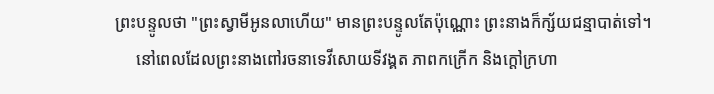ព្រះបន្ទូលថា "ព្រះស្វាមីអូនលាហើយ" មានព្រះបន្ទូលតែប៉ុណ្ណោះ ព្រះនាងក៏ក្ស័យជន្មាបាត់ទៅ។
     នៅពេលដែលព្រះនាងពៅរចនាទេវីសោយទីវង្គត ភាពកក្រើក និងក្តៅក្រហា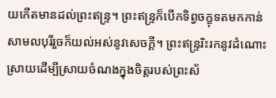យកើតមានដល់ព្រះឥន្ទ្រ។ ព្រះឥន្ទ្រក៏បើកទិព្វចក្ខុទតមកកាន់សាមលបុរីរួចក៏យល់អស់នូវសេចក្តី។ ព្រះឥន្ទ្ររិះរកនូវដំណោះស្រាយដើម្បីស្រាយចំណងក្នុងចិត្តរបស់ព្រះស័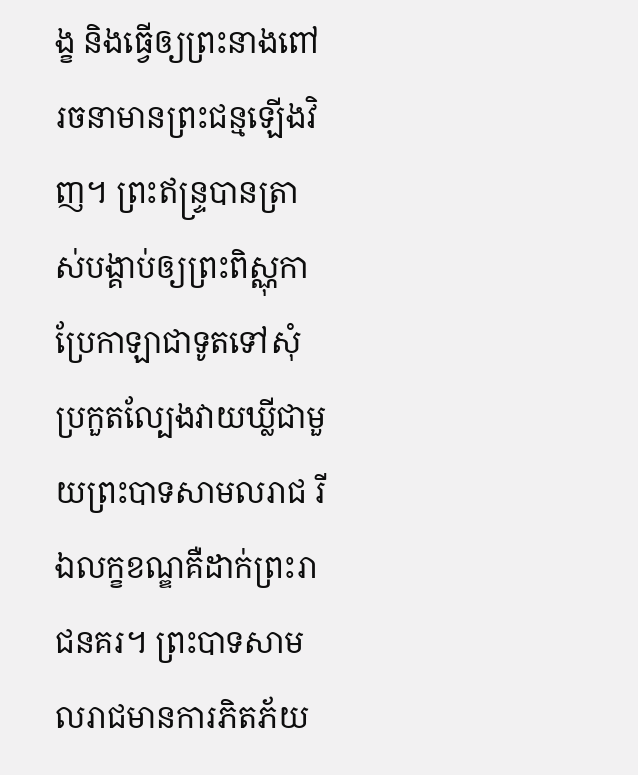ង្ខ និងធ្វើឲ្យព្រះនាងពៅរចនាមានព្រះជន្មឡើងវិញ។ ព្រះឥន្ទ្របានត្រាស់បង្គាប់ឲ្យព្រះពិស្ណុកាប្រែកាឡាជាទូតទៅសុំប្រកួតល្បែងវាយឃ្លីជាមួយព្រះបាទសាមលរាជ រីឯលក្ខខណ្ឌគឺដាក់ព្រះរាជនគរ។ ព្រះបាទសាមលរាជមានការភិតភ័យ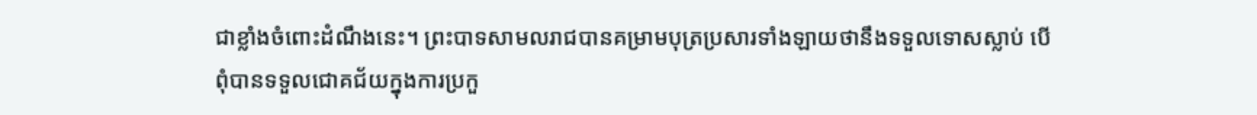ជាខ្លាំងចំពោះដំណឹងនេះ។ ព្រះបាទសាមលរាជបានគម្រាមបុត្រប្រសារទាំងឡាយថានឹងទទួលទោសស្លាប់ បើពុំបានទទួលជោគជ័យក្នុងការប្រកួ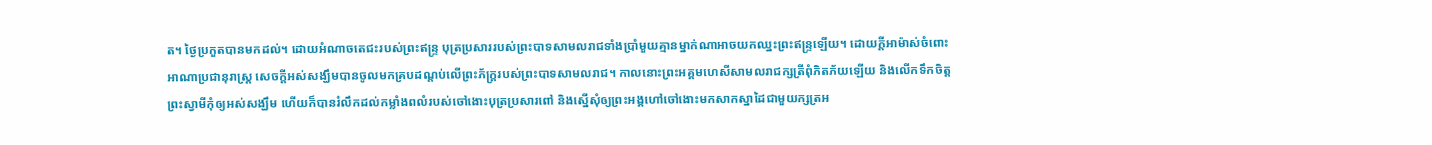ត។ ថ្ងៃប្រកួតបានមកដល់។ ដោយអំណាចតេជះរបស់ព្រះឥន្ទ្រ បុត្រប្រសាររបស់ព្រះបាទសាមលរាជទាំងប្រាំមួយគ្មានម្នាក់ណាអាចយកឈ្នះព្រះឥន្ទ្រឡើយ។ ដោយក្តីអាម៉ាស់ចំពោះអាណាប្រជានុរាស្ត្រ សេចក្តីអស់សង្ឃឹមបានចូលមកគ្របដណ្តប់លើព្រះភ័ក្ត្ររបស់ព្រះបាទសាមលរាជ។ កាលនោះព្រះអគ្គមហេសីសាមលរាជក្សត្រីពុំភិតភ័យឡើយ និងលើកទឹកចិត្តព្រះស្វាមីកុំឲ្យអស់សង្ឃឹម ហើយក៏បានរំលឹកដល់កម្លាំងពលំរបស់ចៅងោះបុត្រប្រសារពៅ និងស្នើសុំឲ្យព្រះអង្គហៅចៅងោះមកសាកស្នាដៃជាមួយក្សត្រអ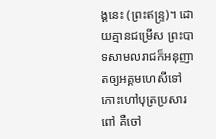ង្គនេះ (ព្រះឥន្ទ្រ)។ ដោយគ្មានជម្រើស ព្រះបាទសាមលរាជក៏អនុញាតឲ្យអគ្គមហេសីទៅកោះហៅបុត្រប្រសារពៅ គឺចៅ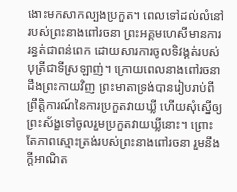ងោះមកសាកល្បងប្រកួត។ ពេលទៅដល់លំនៅរបស់ព្រះនាងពៅរចនា ព្រះអគ្គមហេសីមានការរន្ធត់ជាពន់ពេក ដោយសារការចូលទិវង្គត់របស់បុត្រីជាទីស្រឡាញ់។ ក្រោយពេលនាងពៅរចនាដឹងព្រះកាយវិញ ព្រះមាតាទ្រង់បានរៀបរាប់ពីព្រឹត្តិការណ៍នៃការប្រកួតវាយឃ្លី ហើយសុំស្នើឲ្យព្រះស័ង្ខទៅចូលរួមប្រកួតវាយឃ្លីនោះ។ ព្រោះតែភាពស្មោះត្រង់របស់ព្រះនាងពៅរចនា រួមនឹងក្តីអាណិត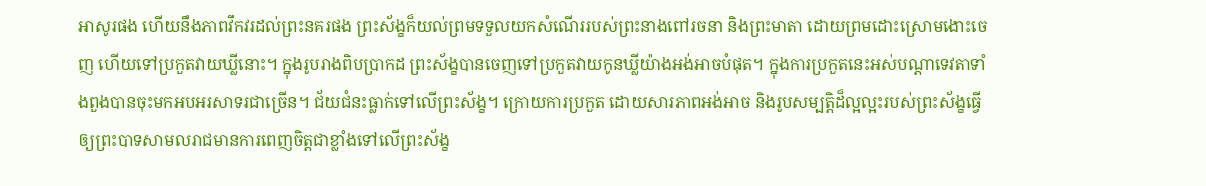អាសូរផង ហើយនឹងភាពវឹកវរដល់ព្រះនគរផង ព្រះស័ង្ខក៏យល់ព្រមទទួលយកសំណើររបស់ព្រះនាងពៅរចនា និងព្រះមាតា ដោយព្រមដោះស្រោមងោះចេញ ហើយទៅប្រកួតវាយឃ្លីនោះ។ ក្នុងរូបរាងពិបប្រាកដ ព្រះស័ង្ខបានចេញទៅប្រកួតវាយកូនឃ្លីយ៉ាងអង់អាចបំផុត។ ក្នុងការប្រកួតនេះអស់បណ្តាទេវតាទាំងពួងបានចុះមកអបអរសាទរជាច្រើន។ ជ័យជំនះធ្លាក់ទៅលើព្រះស័ង្ខ។ ក្រោយការប្រកួត ដោយសារភាពអង់អាច និងរូបសម្បត្តិដ៏ល្អល្អះរបស់ព្រះស័ង្ខធ្វើឲ្យព្រះបាទសាមលរាជមានការពេញចិត្តជាខ្លាំងទៅលើព្រះស័ង្ខ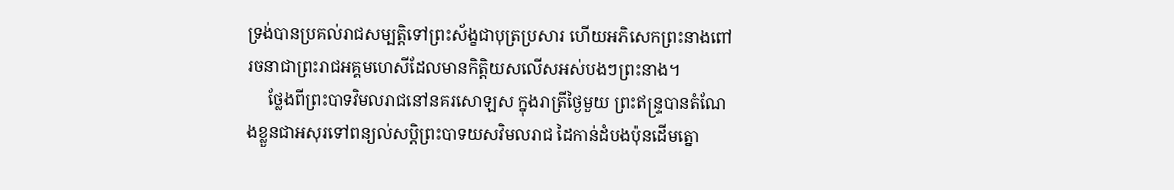ទ្រង់បានប្រគល់រាជសម្បត្តិទៅព្រះស័ង្ខជាបុត្រប្រសារ ហើយអភិសេកព្រះនាងពៅរចនាជាព្រះរាជអគ្គមហេសីដែលមានកិត្តិយសលើសអស់បងៗព្រះនាង។
     ថ្លែងពីព្រះបាទវិមលរាជនៅនគរសោឡស ក្នុងរាត្រីថ្ងៃមួយ ព្រះឥន្ទ្របានតំណែងខ្លួនជាអសុរទៅពន្យល់សប្តិព្រះបាទយសវិមលរាជ ដៃកាន់ដំបងប៉ុនដើមត្នោ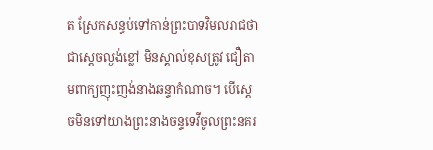ត ស្រែកសន្ធប់ទៅកាន់ព្រះបាទវិមលរាជថាជាស្តេចល្ងង់ខ្លៅ មិនស្គាល់ខុសត្រូវ ជឿតាមពាក្យញុះញង់នាងឆន្ទាកំណាច។ បើស្តេចមិនទៅយាងព្រះនាងចន្ទទេវីចូលព្រះនគរ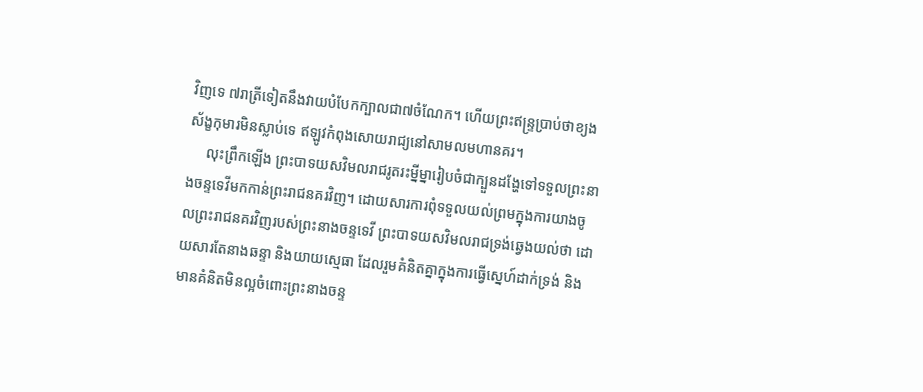វិញទេ ៧រាត្រីទៀតនឹងវាយបំបែកក្បាលជា៧ចំណែក។ ហើយព្រះឥន្ទ្រប្រាប់ថាខ្យងស័ង្ខកុមារមិនស្លាប់ទេ ឥឡូវកំពុងសោយរាជ្យនៅសាមលមហានគរ។
     លុះព្រឹកឡើង ព្រះបាទយសវិមលរាជរូតរះម្នីម្នារៀបចំជាក្បួនដង្ហែទៅទទួលព្រះនាងចន្ទទេវីមកកាន់ព្រះរាជនគរវិញ។ ដោយសារការពុំទទួលយល់ព្រមក្នុងការយាងចូលព្រះរាជនគរវិញរបស់ព្រះនាងចន្ទទេវី ព្រះបាទយសវិមលរាជទ្រង់ឆ្វេងយល់ថា ដោយសារតែនាងឆន្ទា និងយាយស្មេធា ដែលរួមគំនិតគ្នាក្នុងការធ្វើស្នេហ៍ដាក់ទ្រង់ និងមានគំនិតមិនល្អចំពោះព្រះនាងចន្ទ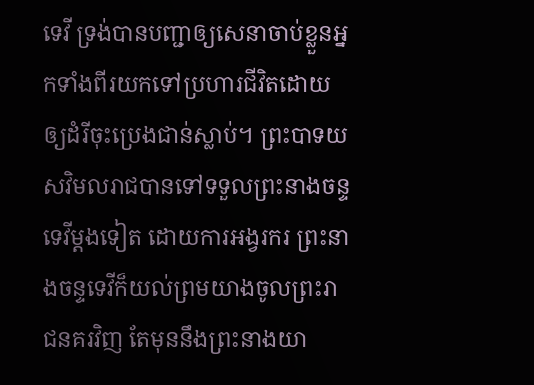ទេវី ទ្រង់បានបញ្ជាឲ្យសេនាចាប់ខ្លួនអ្នកទាំងពីរយកទៅប្រហារជីវិតដោយឲ្យដំរីចុះប្រេងជាន់ស្លាប់។ ព្រះបាទយសវិមលរាជបានទៅទទួលព្រះនាងចន្ទទេវីម្តងទៀត ដោយការអង្វរករ ព្រះនាងចន្ទទេវីក៏យល់ព្រមយាងចូលព្រះរាជនគរវិញ តែមុននឹងព្រះនាងយា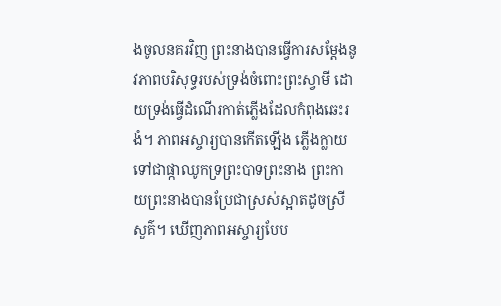ងចូលនគរវិញ ព្រះនាងបានធ្វើការសម្តែងនូវភាពបរិសុទ្ធរបស់ទ្រង់ចំពោះព្រះស្វាមី ដោយទ្រង់ធ្វើដំណើរកាត់ភ្លើងដែលកំពុងឆេះរងំ។ ភាពអស្ចារ្យបានកើតឡើង ភ្លើងក្លាយទៅជាផ្កាឈូកទ្រព្រះបាទព្រះនាង ព្រះកាយព្រះនាងបានប្រែជាស្រស់ស្អាតដូចស្រីសួគ៌។ ឃើញភាពអស្ចារ្យបែប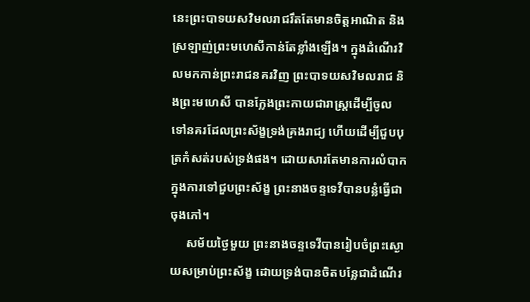នេះព្រះបាទយសវិមលរាជរឹតតែមានចិត្តអាណិត និងស្រឡាញ់ព្រះមហេសីកាន់តែខ្លាំងឡើង។ ក្នុងដំណើរវិលមកកាន់ព្រះរាជនគរវិញ ព្រះបាទយសវិមលរាជ និងព្រះមហេសី បានក្លែងព្រះកាយជារាស្ត្រដើម្បីចូលទៅនគរដែលព្រះស័ង្ខទ្រង់គ្រងរាជ្យ ហើយដើម្បីជួបបុត្រកំសត់របស់ទ្រង់ផង។ ដោយសារតែមានការលំបាកក្នុងការទៅជួបព្រះស័ង្ខ ព្រះនាងចន្ទទេវីបានបន្លំធ្វើជាចុងភៅ។
     សម័យថ្ងៃមួយ ព្រះនាងចន្ទទេវីបានរៀបចំព្រះស្ងោយសម្រាប់ព្រះស័ង្ខ ដោយទ្រង់បានចិតបន្លែជាដំណើរ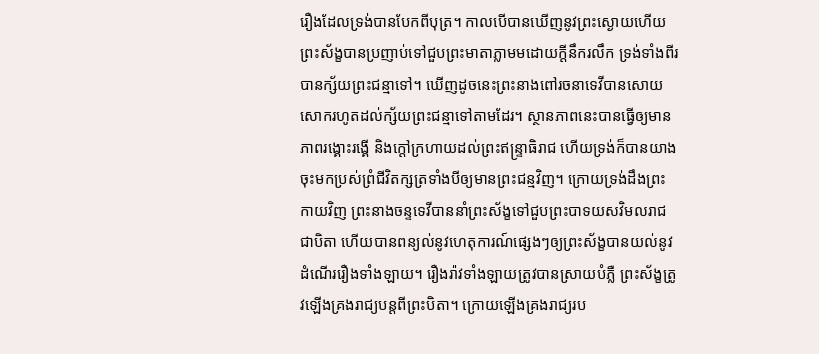រឿងដែលទ្រង់បានបែកពីបុត្រ។ កាលបើបានឃើញនូវព្រះស្ងោយហើយ ព្រះស័ង្ខបានប្រញាប់ទៅជួបព្រះមាតាភ្លាមមដោយក្តីនឹករលឹក ទ្រង់ទាំងពីរបានក្ស័យព្រះជន្មាទៅ។ ឃើញដូចនេះព្រះនាងពៅរចនាទេវីបានសោយសោករហូតដល់ក្ស័យព្រះជន្មាទៅតាមដែរ។ ស្ថានភាពនេះបានធ្វើឲ្យមានភាពរង្គោះរង្គើ និងក្តៅក្រហាយដល់ព្រះឥន្ទ្រាធិរាជ ហើយទ្រង់ក៏បានយាងចុះមកប្រស់ព្រំជីវិតក្សត្រទាំងបីឲ្យមានព្រះជន្មវិញ។ ក្រោយទ្រង់ដឹងព្រះកាយវិញ ព្រះនាងចន្ទទេវីបាននាំព្រះស័ង្ខទៅជួបព្រះបាទយសវិមលរាជជាបិតា ហើយបានពន្យល់នូវហេតុការណ៍ផ្សេងៗឲ្យព្រះស័ង្ខបានយល់នូវដំណើររឿងទាំងឡាយ។ រឿងរ៉ាវទាំងឡាយត្រូវបានស្រាយបំភ្លឺ ព្រះស័ង្ខត្រូវឡើងគ្រងរាជ្យបន្តពីព្រះបិតា។ ក្រោយឡើងគ្រងរាជ្យរប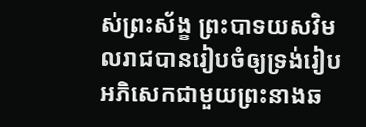ស់ព្រះស័ង្ខ ព្រះបាទយសវិមលរាជបានរៀបចំឲ្យទ្រង់រៀបអភិសេកជាមួយព្រះនាងឆ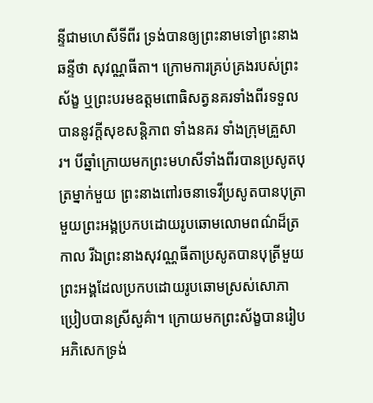ន្ទីជាមហេសីទីពីរ ទ្រង់បានឲ្យព្រះនាមទៅព្រះនាងឆន្ទីថា សុវណ្ណធីតា។ ក្រោមការគ្រប់គ្រងរបស់ព្រះស័ង្ខ ឬព្រះបរមឧត្តមពោធិសត្វនគរទាំងពីរទទួលបាននូវក្តីសុខសន្តិភាព ទាំងនគរ ទាំងក្រុមគ្រួសារ។ បីឆ្នាំក្រោយមកព្រះមហសីទាំងពីរបានប្រសូតបុត្រម្នាក់មួយ ព្រះនាងពៅរចនាទេវីប្រសូតបានបុត្រាមួយព្រះអង្គប្រកបដោយរូបឆោមលោមពណ៌ដ៏ត្រកាល រីឯព្រះនាងសុវណ្ណធីតាប្រសូតបានបុត្រីមួយព្រះអង្គដែលប្រកបដោយរូបឆោមស្រស់សោភាប្រៀបបានស្រីសួគ៌ា។ ក្រោយមកព្រះស័ង្ខបានរៀបអភិសេកទ្រង់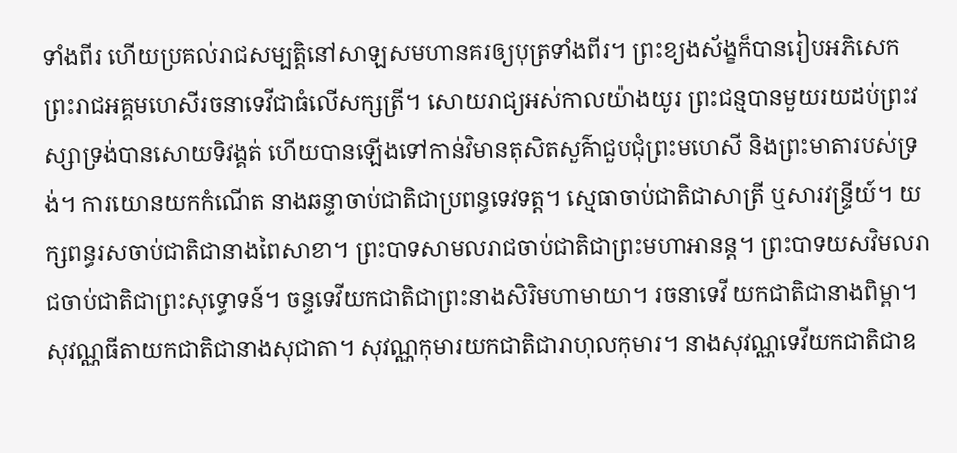ទាំងពីរ ហើយប្រគល់រាជសម្បត្តិនៅសាឡសមហានគរឲ្យបុត្រទាំងពីរ។ ព្រះខ្យងស័ង្ខក៏បានរៀបអភិសេកព្រះរាជអគ្គមហេសីរចនាទេវីជាធំលើសក្សត្រី។ សោយរាជ្យអស់កាលយ៉ាងយូរ ព្រះជន្មបានមួយរយដប់ព្រះវស្សាទ្រង់បានសោយទិវង្គត់ ហើយបានឡើងទៅកាន់វិមានតុសិតសួគ៌ាជួបជុំព្រះមហេសី និងព្រះមាតារបស់ទ្រង់។ ការយោនយកកំណើត នាងឆន្ទាចាប់ជាតិជាប្រពន្ធទេវទត្ត។ ស្មេធាចាប់ជាតិជាសាត្រី ឬសារវន្ទ្រីយ៍។ យក្សពន្ធរសចាប់ជាតិជានាងពៃសាខា។ ព្រះបាទសាមលរាជចាប់ជាតិជាព្រះមហាអានន្ត។ ព្រះបាទយសវិមលរាជចាប់ជាតិជាព្រះសុទ្ធោទន៍។ ចន្ទទេវីយកជាតិជាព្រះនាងសិរិមហាមាយា។ រចនាទេវី យកជាតិជានាងពិម្ពា។ សុវណ្ណធីតាយកជាតិជានាងសុជាតា។ សុវណ្ណកុមារយកជាតិជារាហុលកុមារ។ នាងសុវណ្ណទេវីយកជាតិជាឧ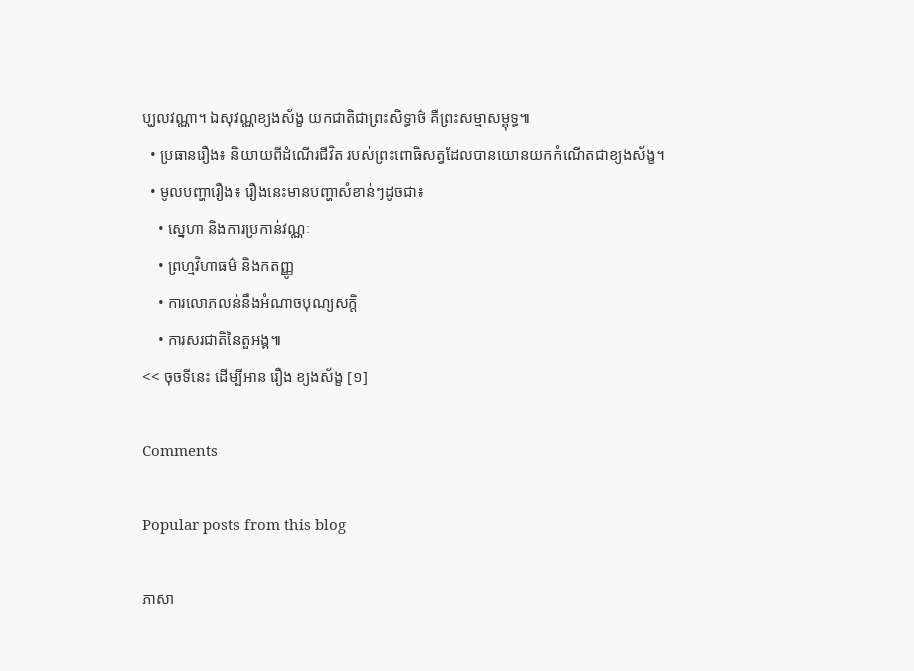ប្ឃលវណ្ណា។ ឯសុវណ្ណខ្យងស័ង្ខ យកជាតិជាព្រះសិទ្ធាថ៌ គឺព្រះសម្មាសម្ពុទ្ធ៕
  • ប្រធានរឿង៖ និយាយពីដំណើរជីវិត របស់ព្រះពោធិសត្វដែលបានយោនយកកំណើតជាខ្យងស័ង្ខ។
  • មូលបញ្ហារឿង៖ រឿងនេះមានបញ្ហាសំខាន់ៗដូចជា៖
    • ស្នេហា និងការប្រកាន់វណ្ណៈ
    • ព្រហ្មវិហាធម៌ និងកតញ្ញូ
    • ការលោភលន់នឹងអំណាចបុណ្យសក្តិ
    • ការសរជាតិនៃតួអង្គ៕
<< ចុចទីនេះ ដើម្បីអាន រឿង ខ្យងស័ង្ខ [១]

Comments

Popular posts from this blog

ភាសា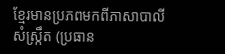ខ្មែរមានប្រភពមកពីភាសាបាលីសំស្ក្រឹត (ប្រធាន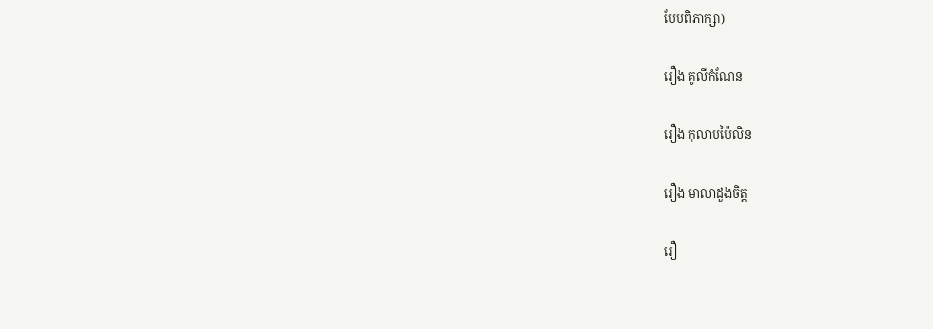បែបពិភាក្សា)

រឿង គូលីកំណែន

រឿង កុលាបប៉ៃលិន

រឿង មាលាដួងចិត្ត

រឿ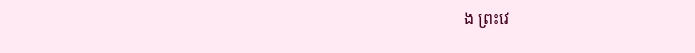ង ព្រះវេ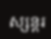ស្សន្តរ